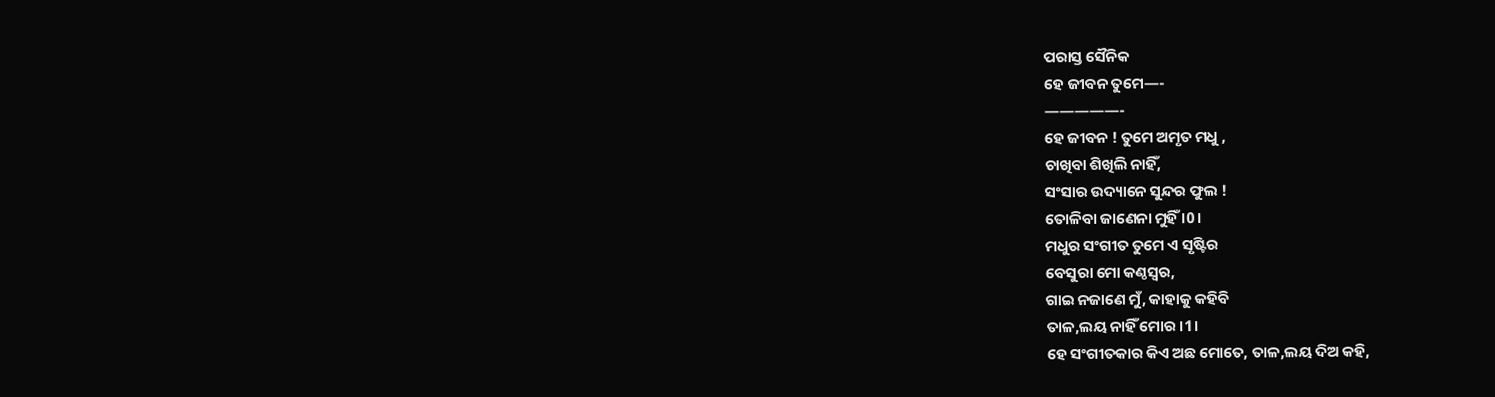ପରାସ୍ତ ସୈନିକ
ହେ ଜୀବନ ତୁମେ—-
—————-
ହେ ଜୀବନ ! ତୁମେ ଅମୃତ ମଧୁ ,
ଚାଖିବା ଶିଖିଲି ନାହିଁ,
ସଂସାର ଉଦ୍ୟାନେ ସୁନ୍ଦର ଫୁଲ !
ତୋଳିବା ଜାଣେନା ମୁହିଁ ।0।
ମଧୁର ସଂଗୀତ ତୁମେ ଏ ସୃଷ୍ଟିର
ବେସୁରା ମୋ କଣ୍ଠସ୍ୱର,
ଗାଇ ନଜାଣେ ମୁଁ, କାହାକୁ କହିବି
ତାଳ,ଲୟ ନାହିଁ ମୋର ।1।
ହେ ସଂଗୀତକାର କିଏ ଅଛ ମୋତେ, ତାଳ,ଲୟ ଦିଅ କହି,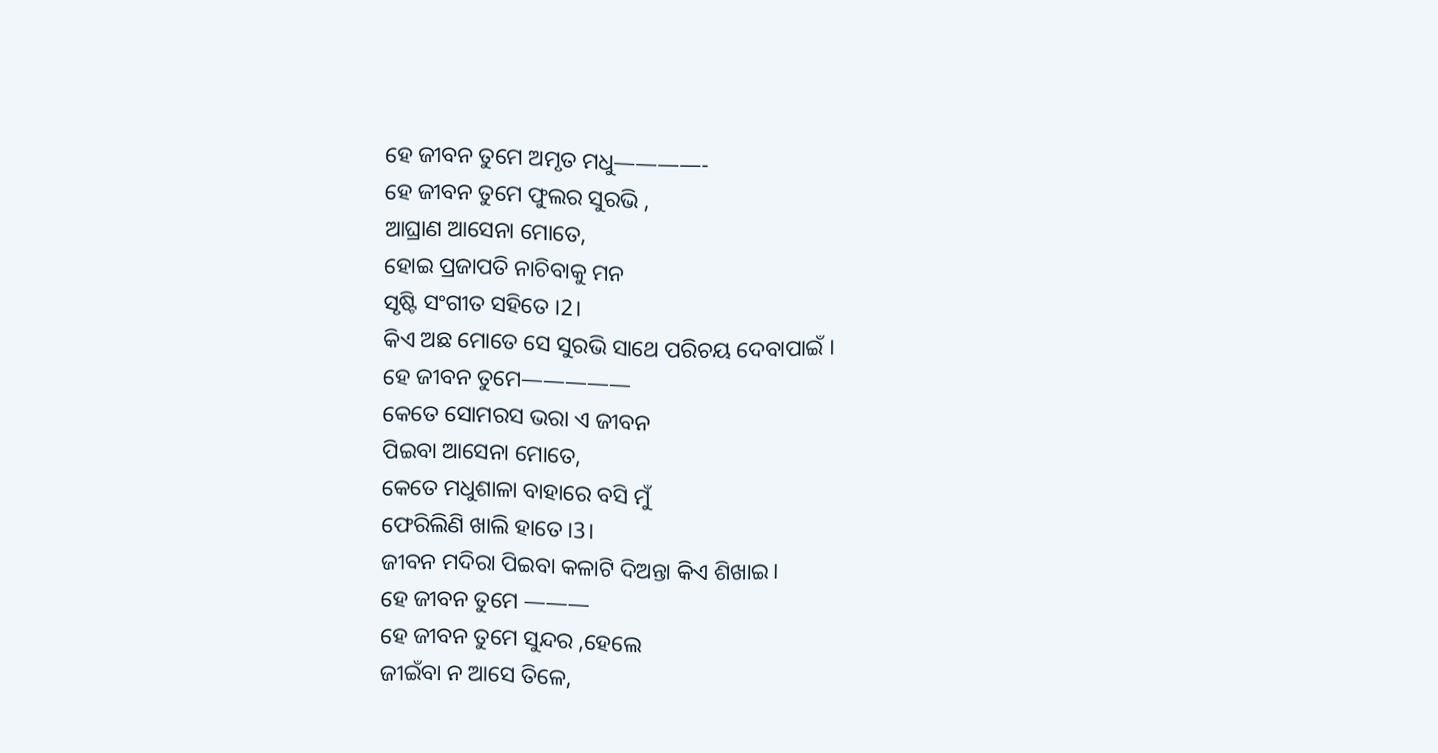ହେ ଜୀବନ ତୁମେ ଅମୃତ ମଧୁ————-
ହେ ଜୀବନ ତୁମେ ଫୁଲର ସୁରଭି ,
ଆଘ୍ରାଣ ଆସେନା ମୋତେ,
ହୋଇ ପ୍ରଜାପତି ନାଚିବାକୁ ମନ
ସୃଷ୍ଟି ସଂଗୀତ ସହିତେ ।2।
କିଏ ଅଛ ମୋତେ ସେ ସୁରଭି ସାଥେ ପରିଚୟ ଦେବାପାଇଁ ।
ହେ ଜୀବନ ତୁମେ—————
କେତେ ସୋମରସ ଭରା ଏ ଜୀବନ
ପିଇବା ଆସେନା ମୋତେ,
କେତେ ମଧୁଶାଳା ବାହାରେ ବସି ମୁଁ
ଫେରିଲିଣି ଖାଲି ହାତେ।3।
ଜୀବନ ମଦିରା ପିଇବା କଳାଟି ଦିଅନ୍ତା କିଏ ଶିଖାଇ।
ହେ ଜୀବନ ତୁମେ ———
ହେ ଜୀବନ ତୁମେ ସୁନ୍ଦର ,ହେଲେ
ଜୀଇଁବା ନ ଆସେ ତିଳେ,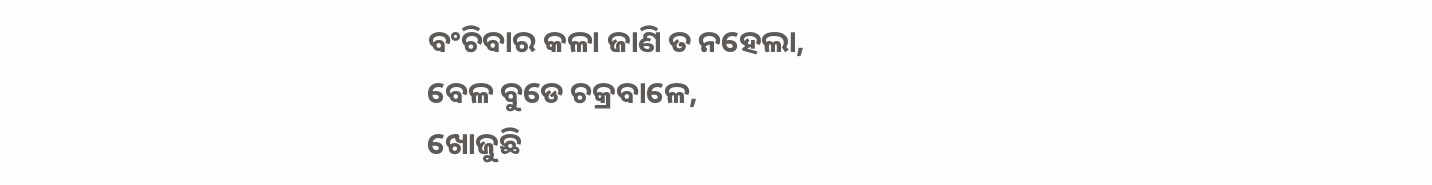ବଂଚିବାର କଳା ଜାଣି ତ ନହେଲା,
ବେଳ ବୁଡେ ଚକ୍ରବାଳେ,
ଖୋଜୁଛି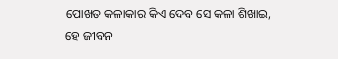ପୋଖତ କଳାକାର କିଏ ଦେବ ସେ କଳା ଶିଖାଇ,
ହେ ଜୀବନ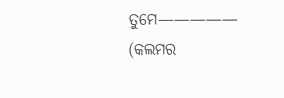ତୁମେ—————
(କଲମର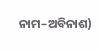ନାମ–ଅବିନାଶ)